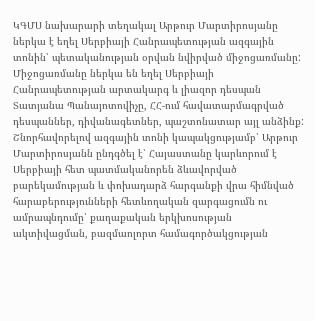ԿԳՄՍ նախարարի տեղակալ Արթուր Մարտիրոսյանը ներկա է եղել Սերբիայի Հանրապետության ազգային տոնին՝ պետականության օրվան նվիրված միջոցառմանը:
Միջոցառմանը ներկա են եղել Սերբիայի Հանրապետության արտակարգ և լիազոր դեսպան Տատյանա Պանայոտովիչը, ՀՀ-ում հավատարմագրված դեսպաններ, դիվանագետներ, պաշտոնատար այլ անձինք:
Շնորհավորելով ազգային տոնի կապակցությամբ՝ Արթուր Մարտիրոսյանն ընդգծել է՝ Հայաստանը կարևորում է Սերբիայի հետ պատմականորեն ձևավորված բարեկամության և փոխադարձ հարգանքի վրա հիմնված հարաբերությունների հետևողական զարգացումն ու ամրապնդումը՝ քաղաքական երկխոսության ակտիվացման, բազմաոլորտ համագործակցության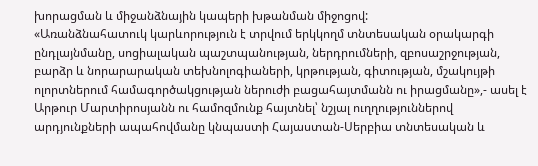խորացման և միջանձնային կապերի խթանման միջոցով:
«Առանձնահատուկ կարևորություն է տրվում երկկողմ տնտեսական օրակարգի ընդլայնմանը, սոցիալական պաշտպանության, ներդրումների, զբոսաշրջության, բարձր և նորարարական տեխնոլոգիաների, կրթության, գիտության, մշակույթի ոլորտներում համագործակցության ներուժի բացահայտմանն ու իրացմանը»,- ասել է Արթուր Մարտիրոսյանն ու համոզմունք հայտնել՝ նշյալ ուղղություններով արդյունքների ապահովմանը կնպաստի Հայաստան-Սերբիա տնտեսական և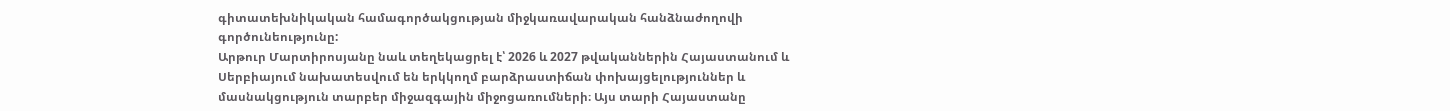գիտատեխնիկական համագործակցության միջկառավարական հանձնաժողովի գործունեությունը:
Արթուր Մարտիրոսյանը նաև տեղեկացրել է՝ 2026 և 2027 թվականներին Հայաստանում և Սերբիայում նախատեսվում են երկկողմ բարձրաստիճան փոխայցելություններ և մասնակցություն տարբեր միջազգային միջոցառումների։ Այս տարի Հայաստանը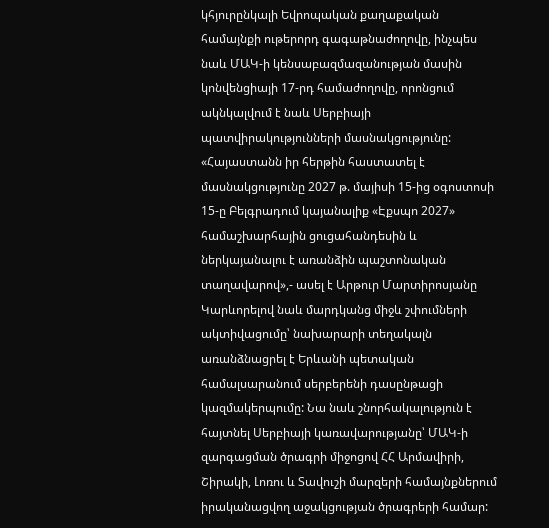կհյուրընկալի Եվրոպական քաղաքական համայնքի ութերորդ գագաթնաժողովը, ինչպես նաև ՄԱԿ-ի կենսաբազմազանության մասին կոնվենցիայի 17-րդ համաժողովը, որոնցում ակնկալվում է նաև Սերբիայի պատվիրակությունների մասնակցությունը:
«Հայաստանն իր հերթին հաստատել է մասնակցությունը 2027 թ. մայիսի 15-ից օգոստոսի 15-ը Բելգրադում կայանալիք «Էքսպո 2027» համաշխարհային ցուցահանդեսին և ներկայանալու է առանձին պաշտոնական տաղավարով»,- ասել է Արթուր Մարտիրոսյանը
Կարևորելով նաև մարդկանց միջև շփումների ակտիվացումը՝ նախարարի տեղակալն առանձնացրել է Երևանի պետական համալսարանում սերբերենի դասընթացի կազմակերպումը: Նա նաև շնորհակալություն է հայտնել Սերբիայի կառավարությանը՝ ՄԱԿ-ի զարգացման ծրագրի միջոցով ՀՀ Արմավիրի, Շիրակի, Լոռու և Տավուշի մարզերի համայնքներում իրականացվող աջակցության ծրագրերի համար: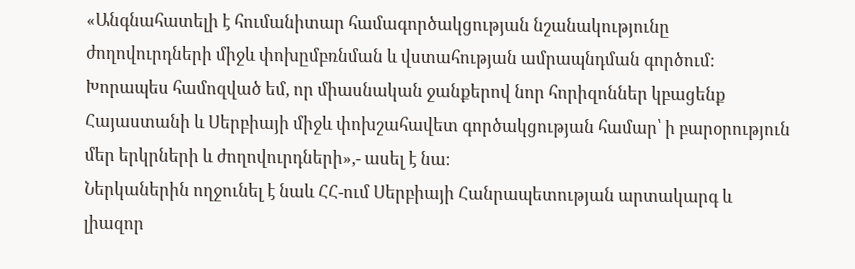«Անգնահատելի է հումանիտար համագործակցության նշանակությունը ժողովուրդների միջև փոխըմբռնման և վստահության ամրապնդման գործում: Խորապես համոզված եմ, որ միասնական ջանքերով նոր հորիզոններ կբացենք Հայաստանի և Սերբիայի միջև փոխշահավետ գործակցության համար՝ ի բարօրություն մեր երկրների և ժողովուրդների»,- ասել է նա։
Ներկաներին ողջունել է նաև ՀՀ-ում Սերբիայի Հանրապետության արտակարգ և լիազոր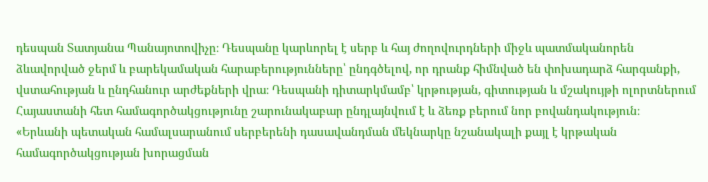դեսպան Տատյանա Պանայոտովիչը։ Դեսպանը կարևորել է սերբ և հայ ժողովուրդների միջև պատմականորեն ձևավորված ջերմ և բարեկամական հարաբերությունները՝ ընդգծելով, որ դրանք հիմնված են փոխադարձ հարգանքի, վստահության և ընդհանուր արժեքների վրա։ Դեսպանի դիտարկմամբ՝ կրթության, գիտության և մշակույթի ոլորտներում Հայաստանի հետ համագործակցությունը շարունակաբար ընդլայնվում է և ձեռք բերում նոր բովանդակություն։
«Երևանի պետական համալսարանում սերբերենի դասավանդման մեկնարկը նշանակալի քայլ է կրթական համագործակցության խորացման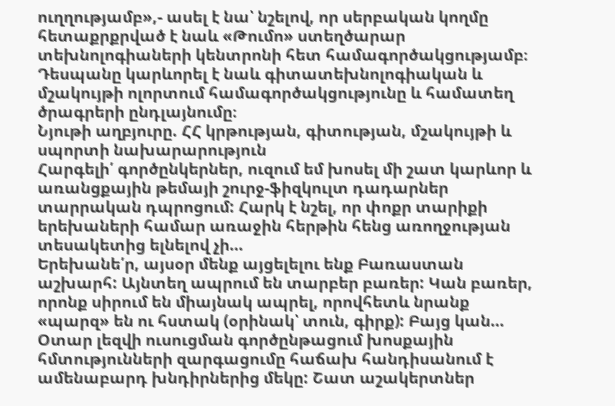ուղղությամբ»,- ասել է նա՝ նշելով, որ սերբական կողմը հետաքրքրված է նաև «Թումո» ստեղծարար տեխնոլոգիաների կենտրոնի հետ համագործակցությամբ։ Դեսպանը կարևորել է նաև գիտատեխնոլոգիական և մշակույթի ոլորտում համագործակցությունը և համատեղ ծրագրերի ընդլայնումը։
Նյութի աղբյուրը. ՀՀ կրթության, գիտության, մշակույթի և սպորտի նախարարություն
Հարգելի՛ գործընկերներ, ուզում եմ խոսել մի շատ կարևոր և առանցքային թեմայի շուրջ-ֆիզկուլտ դադարներ տարրական դպրոցում: Հարկ է նշել, որ փոքր տարիքի երեխաների համար առաջին հերթին հենց առողջության տեսակետից ելնելով չի…
Երեխանե՛ր, այսօր մենք այցելելու ենք Բառաստան աշխարհ: Այնտեղ ապրում են տարբեր բառեր: Կան բառեր, որոնք սիրում են միայնակ ապրել, որովհետև նրանք «պարզ» են ու հստակ (օրինակ՝ տուն, գիրք): Բայց կան…
Օտար լեզվի ուսուցման գործընթացում խոսքային հմտությունների զարգացումը հաճախ հանդիսանում է ամենաբարդ խնդիրներից մեկը: Շատ աշակերտներ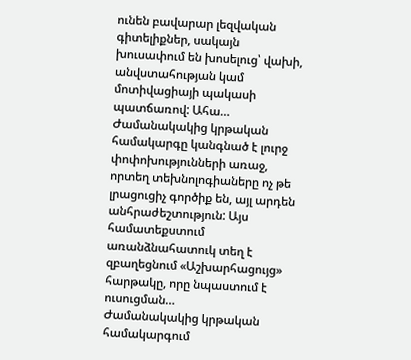ունեն բավարար լեզվական գիտելիքներ, սակայն խուսափում են խոսելուց՝ վախի, անվստահության կամ մոտիվացիայի պակասի պատճառով: Ահա…
Ժամանակակից կրթական համակարգը կանգնած է լուրջ փոփոխությունների առաջ, որտեղ տեխնոլոգիաները ոչ թե լրացուցիչ գործիք են, այլ արդեն անհրաժեշտություն: Այս համատեքստում առանձնահատուկ տեղ է զբաղեցնում «Աշխարհացույց» հարթակը, որը նպաստում է ուսուցման…
Ժամանակակից կրթական համակարգում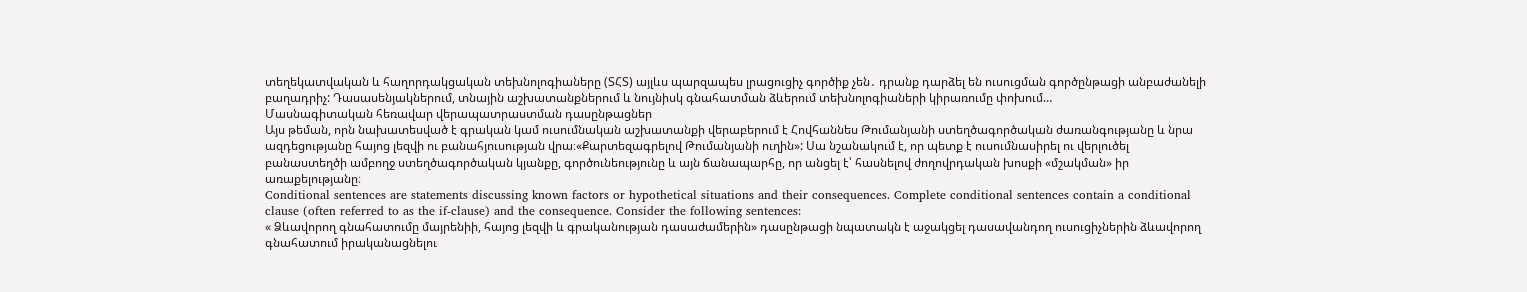տեղեկատվական և հաղորդակցական տեխնոլոգիաները (ՏՀՏ) այլևս պարզապես լրացուցիչ գործիք չեն․ դրանք դարձել են ուսուցման գործընթացի անբաժանելի բաղադրիչ: Դասասենյակներում, տնային աշխատանքներում և նույնիսկ գնահատման ձևերում տեխնոլոգիաների կիրառումը փոխում…
Մասնագիտական հեռավար վերապատրաստման դասընթացներ
Այս թեման, որն նախատեսված է գրական կամ ուսումնական աշխատանքի վերաբերում է Հովհաննես Թումանյանի ստեղծագործական ժառանգությանը և նրա ազդեցությանը հայոց լեզվի ու բանահյուսության վրա։«Քարտեզագրելով Թումանյանի ուղին»: Սա նշանակում է, որ պետք է ուսումնասիրել ու վերլուծել բանաստեղծի ամբողջ ստեղծագործական կյանքը, գործունեությունը և այն ճանապարհը, որ անցել է՝ հասնելով ժողովրդական խոսքի «մշակման» իր առաքելությանը։
Conditional sentences are statements discussing known factors or hypothetical situations and their consequences. Complete conditional sentences contain a conditional clause (often referred to as the if-clause) and the consequence. Consider the following sentences:
« Ձևավորող գնահատումը մայրենիի, հայոց լեզվի և գրականության դասաժամերին» դասընթացի նպատակն է աջակցել դասավանդող ուսուցիչներին ձևավորող գնահատում իրականացնելու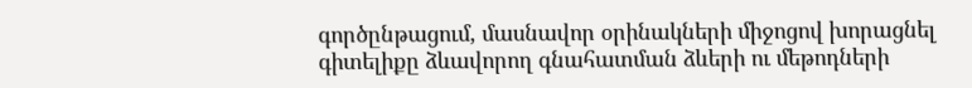գործընթացում, մասնավոր օրինակների միջոցով խորացնել գիտելիքը ձևավորող գնահատման ձևերի ու մեթոդների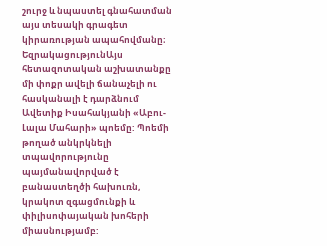շուրջ և նպաստել գնահատման այս տեսակի գրագետ կիրառության ապահովմանը։
ԵզրակացությունԱյս հետազոտական աշխատանքը մի փոքր ավելի ճանաչելի ու հասկանալի է դարձնում Ավետիք Իսահակյանի «Աբու-Լալա Մահարի» պոեմը: Պոեմի թողած անկրկնելի տպավորությունը պայմանավորված է բանաստեղծի հախուռն, կրակոտ զգացմունքի և փիլիսոփայական խոհերի միասնությամբ: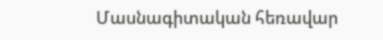Մասնագիտական հեռավար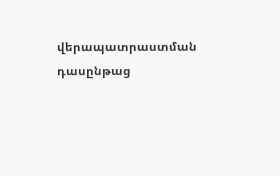վերապատրաստման դասընթաց